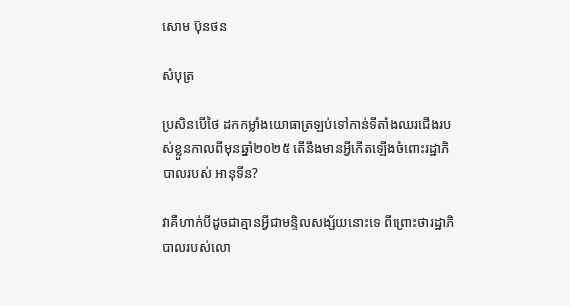សោម ប៊ុនថន

សំបុត្រ

ប្រសិនបើថៃ ដកកម្លាំងយោធាត្រឡប់ទៅកាន់ទីតាំងឈរជើងរបស់ខ្លួនកាលពីមុនឆ្នាំ២០២៥ តើនឹងមានអ្វីកើតឡើងចំពោះរដ្ឋាភិបាលរបស់ អានុទីន?

វាគឺហាក់បីដូចជាគ្មានអ្វីជាមន្ទិលសង្ស័យនោះទេ ពីព្រោះថារដ្ឋាភិបាលរបស់លោ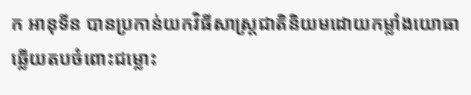ក អានុទីន បានប្រកាន់យកវិធីសាស្ត្រជាតិនិយមដោយកម្លាំងយោធា ឆ្លើយតបចំពោះជម្លោះ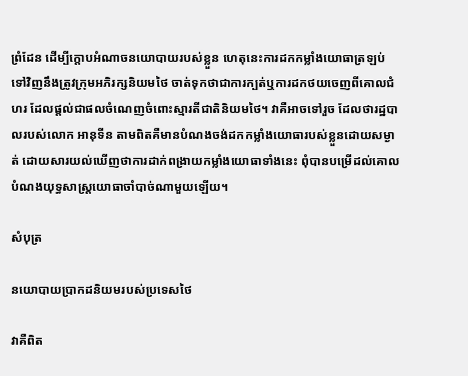ព្រំដែន ដើម្បីក្តោបអំណាចនយោបាយរបស់ខ្លួន ហេតុនេះការដកកម្លាំងយោធាត្រឡប់ទៅវិញនឹងត្រូវក្រុមអភិរក្សនិយមថៃ ចាត់ទុកថាជាការក្បត់ឬការដកថយចេញពីគោលជំហរ ដែលផ្តល់ជាផលចំណេញចំពោះស្មារតីជាតិនិយមថៃ។ វាគឺអាចទៅរួច ដែលថារដ្ឋបាលរបស់លោក អានុទីន តាមពិតគឺមានបំណងចង់ដកកម្លាំងយោធារបស់ខ្លួនដោយសម្ងាត់ ដោយសារយល់ឃើញថាការដាក់ពង្រាយកម្លាំងយោធាទាំងនេះ ពុំបានបម្រើដល់គោលបំណងយុទ្ធសាស្ត្រយោធាចាំបាច់ណាមួយឡើយ។

សំបុត្រ

នយោបាយប្រាកដនិយមរបស់ប្រទេសថៃ

វាគឺពិត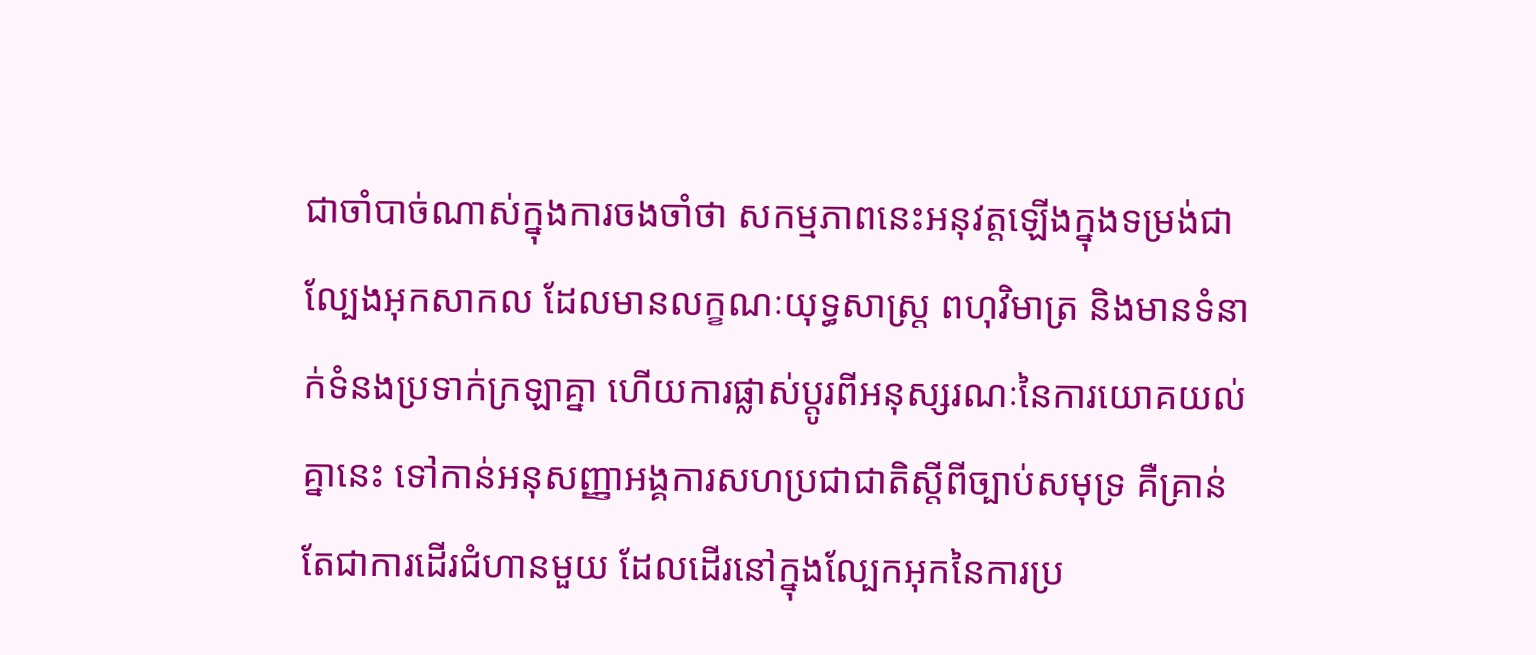ជាចាំបាច់ណាស់ក្នុងការចងចាំថា សកម្មភាពនេះអនុវត្តឡើងក្នុងទម្រង់ជាល្បែងអុកសាកល ដែលមានលក្ខណៈយុទ្ធសាស្ត្រ ពហុវិមាត្រ និងមានទំនាក់ទំនងប្រទាក់ក្រឡាគ្នា ហើយការផ្លាស់ប្តូរពីអនុស្សរណៈនៃការយោគយល់គ្នានេះ ទៅកាន់អនុសញ្ញាអង្គការសហប្រជាជាតិស្តីពីច្បាប់សមុទ្រ គឺគ្រាន់តែជាការដើរជំហានមួយ ដែលដើរនៅក្នុងល្បែកអុកនៃការប្រ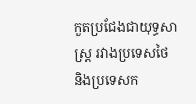កួតប្រជែងជាយុទ្ធសាស្ត្រ រវាងប្រទេសថៃ និងប្រទេសក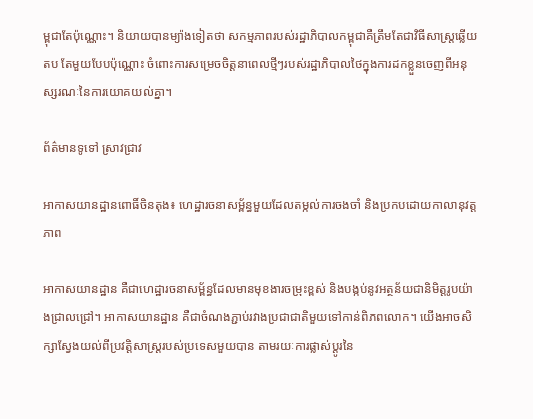ម្ពុជាតែប៉ុណ្ណោះ។ និយាយបានម្យ៉ាងទៀតថា សកម្មភាពរបស់រដ្ឋាភិបាលកម្ពុជាគឺត្រឹមតែជាវិធីសាស្ត្រឆ្លើយតប តែមួយបែបប៉ុណ្ណោះ ចំពោះការសម្រេចចិត្តនាពេលថ្មីៗរបស់រដ្ឋាភិបាលថៃក្នុងការដកខ្លួនចេញពីអនុស្សរណៈនៃការយោគយល់គ្នា។

ព័ត៌មានទូទៅ ស្រាវជ្រាវ

អាកាសយានដ្ឋានពោធិ៍ចិនតុង៖ ហេដ្ឋារចនាសម្ព័ន្ធមួយដែលតម្កល់ការចងចាំ និងប្រកបដោយកាលានុវត្តភាព

អាកាសយានដ្ឋាន គឺជាហេដ្ឋារចនាសម្ព័ន្ធដែលមានមុខងារចម្រុះខ្ពស់ និងបង្កប់នូវអត្ថន័យជានិមិត្តរូបយ៉ាងជ្រាលជ្រៅ។ អាកាសយានដ្ឋាន គឺជាចំណងភ្ជាប់រវាងប្រជាជាតិមួយទៅកាន់ពិភពលោក។ យើងអាចសិក្សាស្វែងយល់ពីប្រវត្តិសាស្ត្ររបស់ប្រទេសមួយបាន តាមរយៈការផ្លាស់ប្តូរនៃ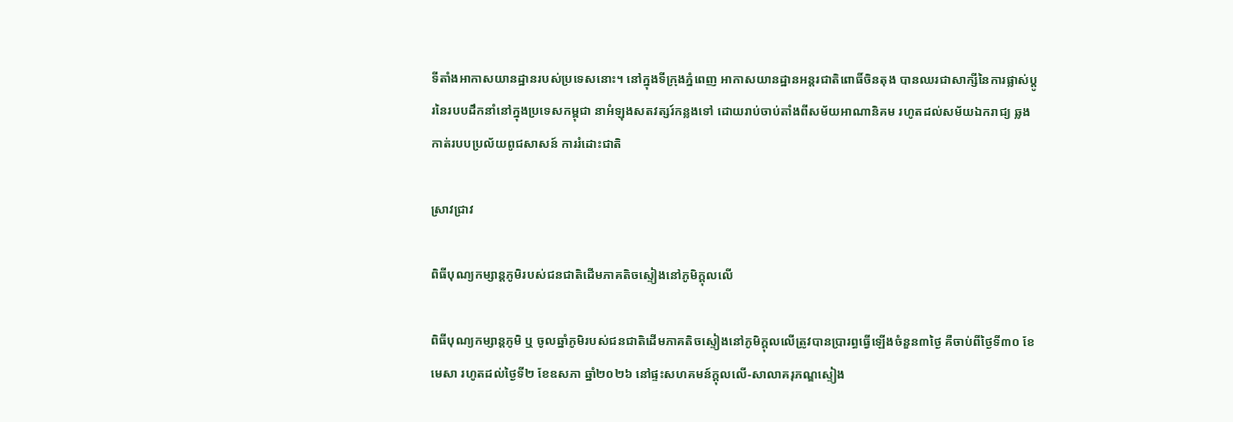ទីតាំងអាកាសយានដ្ឋានរបស់ប្រទេសនោះ។ នៅក្នុងទីក្រុងភ្នំពេញ អាកាសយានដ្ឋានអន្តរជាតិពោធិ៍ចិនតុង បានឈរជាសាក្សីនៃការផ្លាស់ប្តូរនៃរបបដឹកនាំនៅក្នុងប្រទេសកម្ពុជា នាអំឡុងសតវត្សរ៍កន្លងទៅ ដោយរាប់ចាប់តាំងពីសម័យអាណានិគម រហូតដល់សម័យឯករាជ្យ ឆ្លងកាត់របបប្រល័យពូជសាសន៍ ការរំដោះជាតិ

ស្រាវជ្រាវ

ពិធីបុណ្យកម្សាន្តភូមិរបស់ជនជាតិដើមភាគតិចស្ទៀងនៅភូមិក្តុលលើ

ពិធីបុណ្យកម្សាន្តភូមិ ឬ ចូលឆ្នាំភូមិរបស់ជនជាតិដើមភាគតិចស្ទៀងនៅភូមិក្តុលលើត្រូវបានប្រារព្ធធ្វើឡើងចំនួន៣ថ្ងៃ គឺចាប់ពីថ្ងៃទី៣០ ខែមេសា រហូតដល់ថ្ងៃទី២ ខែឧសភា ឆ្នាំ២០២៦ នៅផ្ទះសហគមន៍ក្តុលលើ-សាលាគរុភណ្ឌស្ទៀង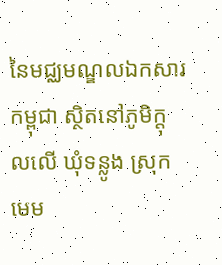នៃមជ្ឈមណ្ឌលឯកសារកម្ពុជា ស្ថិតនៅភូមិក្តុលលើ ឃុំទន្លូង ស្រុកមេម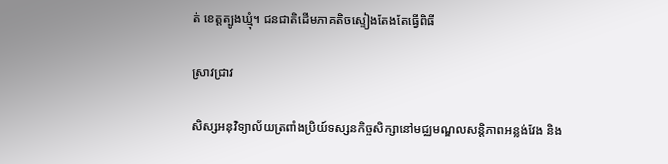ត់ ខេត្តត្បូងឃ្មុំ។ ជនជាតិដើមភាគតិចស្ទៀងតែងតែធ្វើពិធី

ស្រាវជ្រាវ

សិស្សអនុវិទ្យាល័យត្រពាំងប្រិយ៍ទស្សនកិច្ចសិក្សានៅមជ្ឈមណ្ឌលសន្តិភាពអន្លង់វែង និង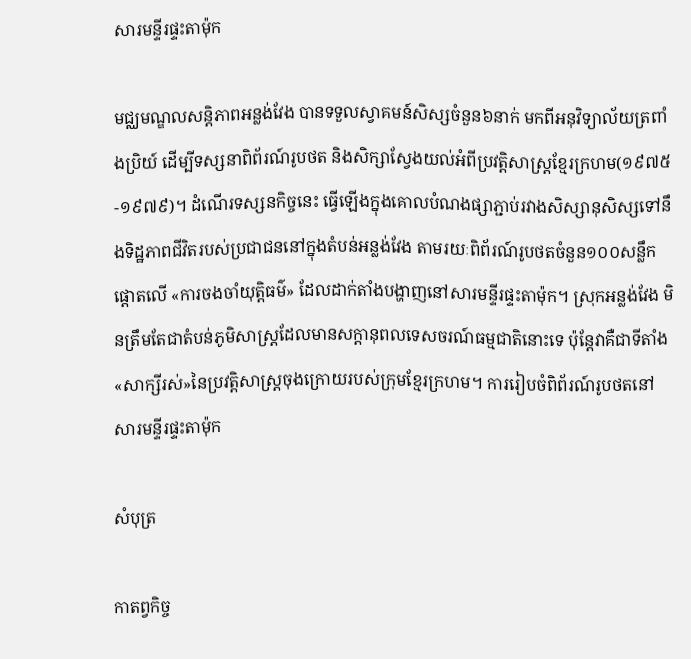សារមន្ទីរផ្ទះតាម៉ុក

មជ្ឈមណ្ឌលសន្ដិភាពអន្លង់វែង បានទទួលស្វាគមន៍សិស្សចំនួន៦នាក់ មកពីអនុវិទ្យាល័យត្រពាំងប្រិយ៍ ដើម្បីទស្សនាពិព័រណ៍រូបថត និងសិក្សាស្វែងយល់អំពីប្រវត្តិសាស្ត្រខ្មែរក្រហម(១៩៧៥-១៩៧៩)។ ដំណើរទស្សនកិច្ចនេះ ធ្វើឡើងក្នុងគោលបំណងផ្សាភ្ជាប់រវាងសិស្សានុសិស្សទៅនឹងទិដ្ឋភាពជីវិតរបស់ប្រជាជននៅក្នុងតំបន់អន្លង់វែង តាមរយៈពិព័រណ៍រូបថតចំនួន១០០សន្លឹក ផ្ដោតលើ «ការចងចាំយុតិ្តធម៌» ដែលដាក់តាំងបង្ហាញនៅសារមន្ទីរផ្ទះតាម៉ុក។ ស្រុកអន្លង់វែង មិនត្រឹមតែជាតំបន់ភូមិសាស្ត្រដែលមានសក្ដានុពលទេសចរណ៍ធម្មជាតិនោះទេ ប៉ុន្តែវាគឺជាទីតាំង«សាក្សីរស់»នៃប្រវត្តិសាស្ត្រចុងក្រោយរបស់ក្រុមខ្មែរក្រហម។ ការរៀបចំពិព័រណ៍រូបថតនៅសារមន្ទីរផ្ទះតាម៉ុក

សំបុត្រ

កាតព្វកិច្ច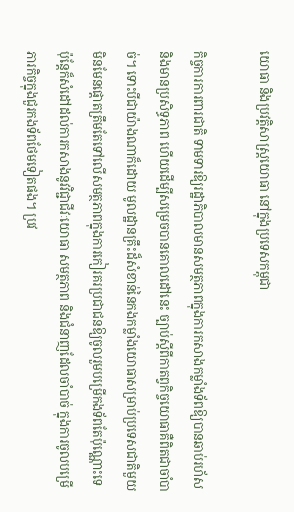យោធា និងប្រវត្តិសាស្ត្រយោធា នៅក្នុងប្រទេសកម្ពុជា

កិច្ចការការពារជាតិ ទាមទារឱ្យរដ្ឋាភិបាលមានសមត្ថភាពក្នុងការកសាងកម្លាំងទ័ពឱ្យបានឆាប់រហ័ស និងមានប្រសិទ្ធភាព ហើយដើម្បីសម្រេចបានគោលដៅនេះ ច្បាប់ស្តីពីកាតព្វកិច្ចយោធាគឺពិតជាចាំបាច់។ ទោះបីជាយ៉ាងណាក៏ដោយ មូលដ្ឋានគ្រឹះដ៏សំខាន់នៃកងកម្លាំងយោធាសម្រាប់ប្រទេសជាតិមួយ មិនមែនផ្តោតត្រឹមតែទៅលើសមត្ថភាពក្នុងការកៀរគរប្រជាជនឱ្យចូលរួមបម្រើកងទ័ពតែប៉ុណ្ណោះទេ ប៉ុន្តែក៏សំដៅដល់ការកសាងនូវវិជ្ជាជីវៈយោធា សមត្ថភាព និងជំនាញដែលចាំបាច់ ក្នុងការចូលបម្រើភារកិច្ចក្នុងជួរកងទ័ពថែមទៀតផង។ ប្រវ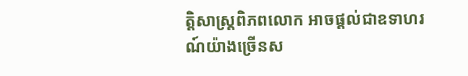ត្តិសាស្ត្រពិភពលោក អាចផ្តល់ជាឧទាហរណ៍យ៉ាងច្រើនស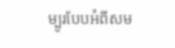ម្បូរបែបអំពីសម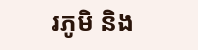រភូមិ និង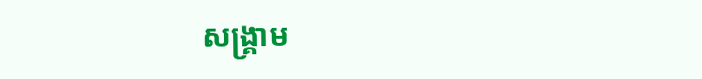សង្គ្រាម